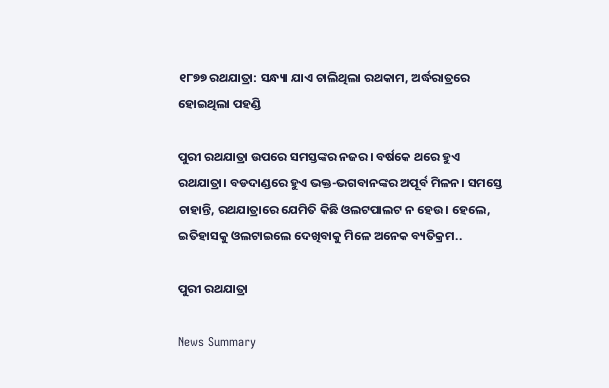୧୮୭୭ ରଥଯାତ୍ରା: ସନ୍ଧ୍ୟା ଯାଏ ଚାଲିଥିଲା ରଥକାମ, ଅର୍ଦ୍ଧରାତ୍ରରେ ହୋଇଥିଲା ପହଣ୍ଡି

ପୁରୀ ରଥଯାତ୍ରା ଉପରେ ସମସ୍ତଙ୍କର ନଜର। ବର୍ଷକେ ଥରେ ହୁଏ ରଥଯାତ୍ରା। ବଡଦାଣ୍ଡରେ ହୁଏ ଭକ୍ତ-ଭଗବାନଙ୍କର ଅପୂର୍ବ ମିଳନ। ସମସ୍ତେ ଚାହାନ୍ତି, ରଥଯାତ୍ରାରେ ଯେମିତି କିଛି ଓଲଟପାଲଟ ନ ହେଉ। ହେଲେ, ଇତିହାସକୁ ଓଲଟାଇଲେ ଦେଖିବାକୁ ମିଳେ ଅନେକ ବ୍ୟତିକ୍ରମ..

ପୁରୀ ରଥଯାତ୍ରା

News Summary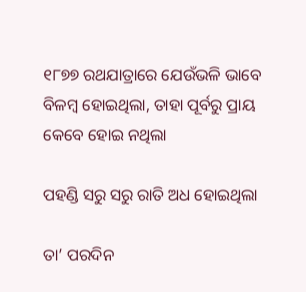୧୮୭୭ ରଥଯାତ୍ରାରେ ଯେଉଁଭଳି ଭାବେ ବିଳମ୍ୱ ହୋଇଥିଲା, ତାହା ପୂର୍ବରୁ ପ୍ରାୟ କେବେ ହୋଇ ନଥିଲା

ପହଣ୍ଡି ସରୁ ସରୁ ରାତି ଅଧ ହୋଇଥିଲା

ତା’ ପରଦିନ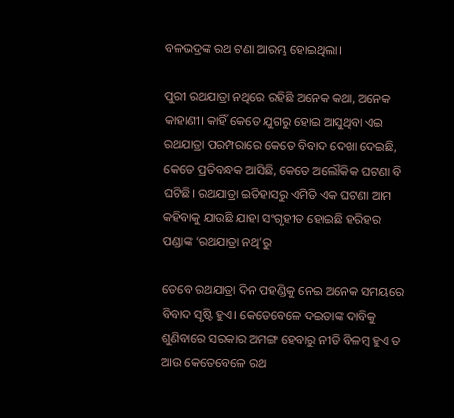ବଳଭଦ୍ରଙ୍କ ରଥ ଟଣା ଆରମ୍ଭ ହୋଇଥିଲା।

ପୁରୀ ରଥଯାତ୍ରା ନଥିରେ ରହିଛି ଅନେକ କଥା, ଅନେକ କାହାଣୀ। କାହିଁ କେତେ ଯୁଗରୁ ହୋଇ ଆସୁଥିବା ଏଇ ରଥଯାତ୍ରା ପରମ୍ପରାରେ କେତେ ବିବାଦ ଦେଖା ଦେଇଛି, କେତେ ପ୍ରତିବନ୍ଧକ ଆସିଛି, କେତେ ଅଲୌକିକ ଘଟଣା ବି ଘଟିଛି। ରଥଯାତ୍ରା ଇତିହାସରୁ ଏମିତି ଏକ ଘଟଣା ଆମ କହିବାକୁ ଯାଉଛି ଯାହା ସଂଗୃହୀତ ହୋଇଛି ହରିହର ପଣ୍ଡାଙ୍କ ‘ରଥଯାତ୍ରା ନଥି’ରୁ

ତେବେ ରଥଯାତ୍ରା ଦିନ ପହଣ୍ଡିକୁ ନେଇ ଅନେକ ସମୟରେ ବିବାଦ ସୃଷ୍ଟି ହୁଏ। କେତେବେଳେ ଦଇତାଙ୍କ ଦାବିକୁ ଶୁଣିବାରେ ସରକାର ଅମଙ୍ଗ ହେବାରୁ ନୀତି ବିଳମ୍ୱ ହୁଏ ତ ଆଉ କେତେବେଳେ ରଥ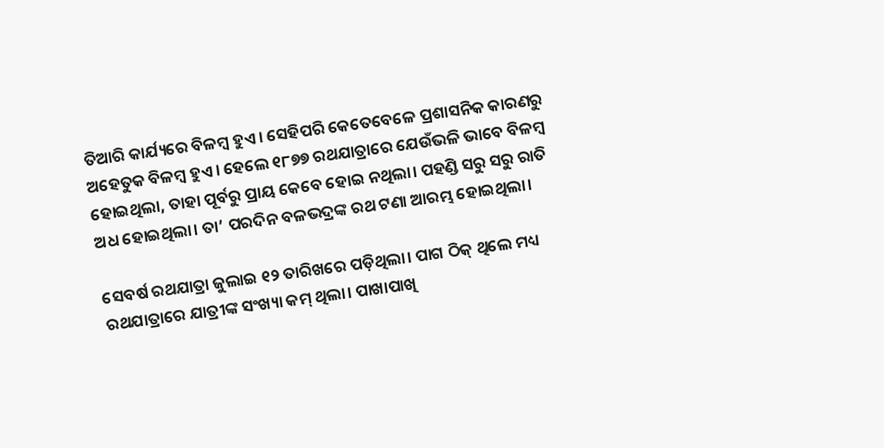ତିଆରି କାର୍ଯ୍ୟରେ ବିଳମ୍ୱ ହୁଏ। ସେହିପରି କେତେବେଳେ ପ୍ରଶାସନିକ କାରଣରୁ ଅହେତୁକ ବିଳମ୍ୱ ହୁଏ। ହେଲେ ୧୮୭୭ ରଥଯାତ୍ରାରେ ଯେଉଁଭଳି ଭାବେ ବିଳମ୍ୱ ହୋଇଥିଲା, ତାହା ପୂର୍ବରୁ ପ୍ରାୟ କେବେ ହୋଇ ନଥିଲା। ପହଣ୍ଡି ସରୁ ସରୁ ରାତି ଅଧ ହୋଇଥିଲା। ତା’ ପରଦିନ ବଳଭଦ୍ରଙ୍କ ରଥ ଟଣା ଆରମ୍ଭ ହୋଇଥିଲା।

ସେବର୍ଷ ରଥଯାତ୍ରା ଜୁଲାଇ ୧୨ ତାରିଖରେ ପଡ଼ିଥିଲା। ପାଗ ଠିକ୍‌ ଥିଲେ ମଧ୍ୟ ରଥଯାତ୍ରାରେ ଯାତ୍ରୀଙ୍କ ସଂଖ୍ୟା କମ୍ ଥିଲା। ପାଖାପାଖି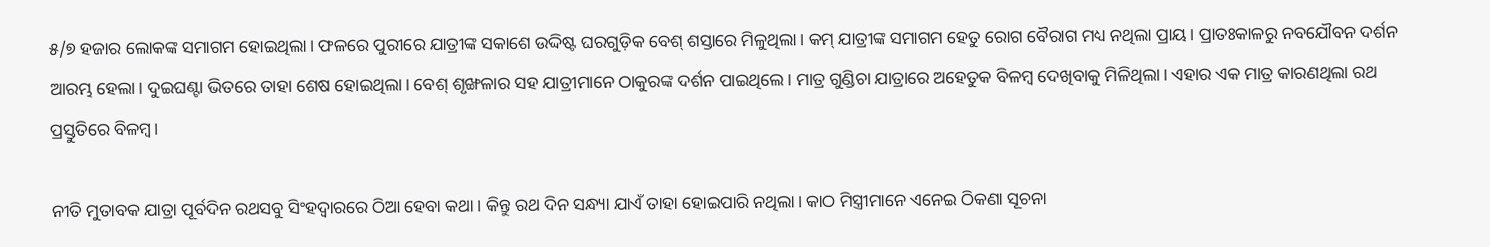୫/୭ ହଜାର ଲୋକଙ୍କ ସମାଗମ ହୋଇଥିଲା। ଫଳରେ ପୁରୀରେ ଯାତ୍ରୀଙ୍କ ସକାଶେ ଉଦ୍ଦିଷ୍ଟ ଘରଗୁଡ଼ିକ ବେଶ୍‌ ଶସ୍ତାରେ ମିଳୁଥିଲା। କମ୍‌ ଯାତ୍ରୀଙ୍କ ସମାଗମ ହେତୁ ରୋଗ ବୈରାଗ ମଧ୍ୟ ନଥିଲା ପ୍ରାୟ। ପ୍ରାତଃକାଳରୁ ନବଯୌବନ ଦର୍ଶନ ଆରମ୍ଭ ହେଲା। ଦୁଇଘଣ୍ଟା ଭିତରେ ତାହା ଶେଷ ହୋଇଥିଲା। ବେଶ୍‌ ଶୃଙ୍ଖଳାର ସହ ଯାତ୍ରୀମାନେ ଠାକୁରଙ୍କ ଦର୍ଶନ ପାଇଥିଲେ। ମାତ୍ର ଗୁଣ୍ଡିଚା ଯାତ୍ରାରେ ଅହେତୁକ ବିଳମ୍ୱ ଦେଖିବାକୁ ମିଳିଥିଲା। ଏହାର ଏକ ମାତ୍ର କାରଣଥିଲା ରଥ ପ୍ରସ୍ତୁତିରେ ବିଳମ୍ୱ।

ନୀତି ମୁତାବକ ଯାତ୍ରା ପୂର୍ବଦିନ ରଥସବୁ ସିଂହଦ୍ୱାରରେ ଠିଆ ହେବା କଥା। କିନ୍ତୁ ରଥ ଦିନ ସନ୍ଧ୍ୟା ଯାଏଁ ତାହା ହୋଇପାରି ନଥିଲା। କାଠ ମିସ୍ତ୍ରୀମାନେ ଏନେଇ ଠିକଣା ସୂଚନା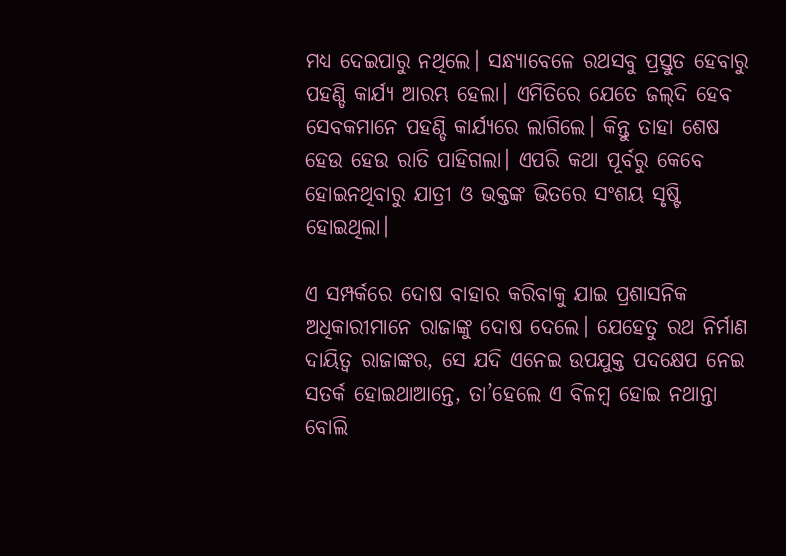ମଧ୍ୟ ଦେଇପାରୁ ନଥିଲେ। ସନ୍ଧ୍ୟାବେଳେ ରଥସବୁ ପ୍ରସ୍ତୁତ ହେବାରୁ ପହଣ୍ଡି କାର୍ଯ୍ୟ ଆରମ୍ଭ ହେଲା। ଏମିତିରେ ଯେତେ ଜଲ୍‌ଦି ହେବ ସେବକମାନେ ପହଣ୍ଡି କାର୍ଯ୍ୟରେ ଲାଗିଲେ। କିନ୍ତୁ ତାହା ଶେଷ ହେଉ ହେଉ ରାତି ପାହିଗଲା। ଏପରି କଥା ପୂର୍ବରୁ କେବେ ହୋଇନଥିବାରୁ ଯାତ୍ରୀ ଓ ଭକ୍ତଙ୍କ ଭିତରେ ସଂଶୟ ସୃଷ୍ଟି ହୋଇଥିଲା।

ଏ ସମ୍ପର୍କରେ ଦୋଷ ବାହାର କରିବାକୁ ଯାଇ ପ୍ରଶାସନିକ ଅଧିକାରୀମାନେ ରାଜାଙ୍କୁ ଦୋଷ ଦେଲେ। ଯେହେତୁ ରଥ ନିର୍ମାଣ ଦାୟିତ୍ୱ ରାଜାଙ୍କର, ସେ ଯଦି ଏନେଇ ଉପଯୁକ୍ତ ପଦକ୍ଷେପ ନେଇ ସତର୍କ ହୋଇଥାଆନ୍ତେ, ତା’ହେଲେ ଏ ବିଳମ୍ୱ ହୋଇ ନଥାନ୍ତା ବୋଲି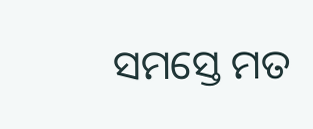ସମସ୍ତେ ମତ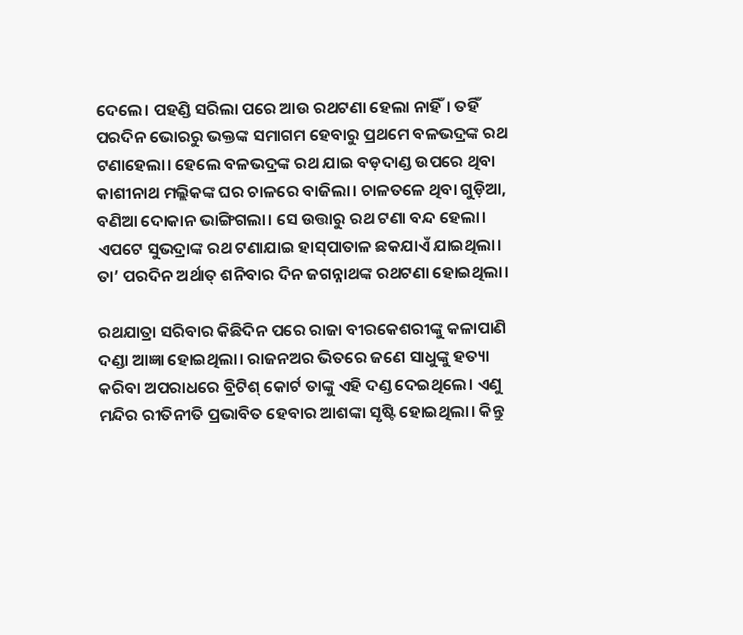ଦେଲେ। ପହଣ୍ଡି ସରିଲା ପରେ ଆଉ ରଥଟଣା ହେଲା ନାହିଁ। ତହିଁ ପରଦିନ ଭୋରରୁ ଭକ୍ତଙ୍କ ସମାଗମ ହେବାରୁ ପ୍ରଥମେ ବଳଭଦ୍ରଙ୍କ ରଥ ଟଣାହେଲା। ହେଲେ ବଳଭଦ୍ରଙ୍କ ରଥ ଯାଇ ବଡ଼ଦାଣ୍ଡ ଉପରେ ଥିବା କାଶୀନାଥ ମଲ୍ଲିକଙ୍କ ଘର ଚାଳରେ ବାଜିଲା। ଚାଳତଳେ ଥିବା ଗୁଡ଼ିଆ, ବଣିଆ ଦୋକାନ ଭାଙ୍ଗିଗଲା। ସେ ଉତ୍ତାରୁ ରଥ ଟଣା ବନ୍ଦ ହେଲା। ଏପଟେ ସୁଭଦ୍ରାଙ୍କ ରଥ ଟଣାଯାଇ ହାସ୍‌ପାତାଳ ଛକଯାଏଁ ଯାଇଥିଲା। ତା’ ପରଦିନ ଅର୍ଥାତ୍ ଶନିବାର ଦିନ ଜଗନ୍ନାଥଙ୍କ ରଥଟଣା ହୋଇଥିଲା।

ରଥଯାତ୍ରା ସରିବାର କିଛିଦିନ ପରେ ରାଜା ବୀରକେଶରୀଙ୍କୁ କଳାପାଣି ଦଣ୍ଡା ଆଜ୍ଞା ହୋଇଥିଲା। ରାଜନଅର ଭିତରେ ଜଣେ ସାଧୁଙ୍କୁ ହତ୍ୟା କରିବା ଅପରାଧରେ ବ୍ରିଟିଶ୍‌ କୋର୍ଟ ତାଙ୍କୁ ଏହି ଦଣ୍ଡ ଦେଇଥିଲେ। ଏଣୁ ମନ୍ଦିର ରୀତିନୀତି ପ୍ରଭାବିତ ହେବାର ଆଶଙ୍କା ସୃଷ୍ଟି ହୋଇଥିଲା। କିନ୍ତୁ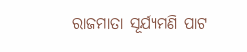ରାଜମାତା ସୂର୍ଯ୍ୟମଣି ପାଟ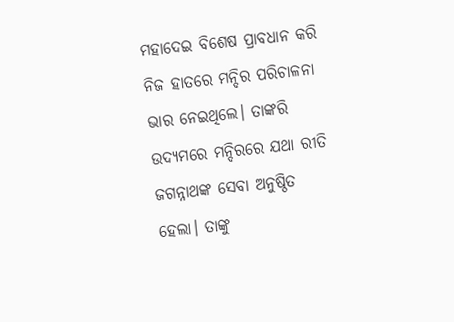ମହାଦେଇ ବିଶେଷ ପ୍ରାବଧାନ କରି ନିଜ ହାତରେ ମନ୍ଦିର ପରିଚାଳନା ଭାର ନେଇଥିଲେ। ତାଙ୍କରି ଉଦ୍ୟମରେ ମନ୍ଦିରରେ ଯଥା ରୀତି ଜଗନ୍ନାଥଙ୍କ ସେବା ଅନୁଷ୍ଠିତ ହେଲା। ତାଙ୍କୁ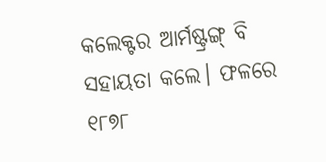କଲେକ୍ଟର ଆର୍ମଷ୍ଟ୍ରଙ୍ଗ୍ ବି ସହାୟତା କଲେ। ଫଳରେ ୧୮୭୮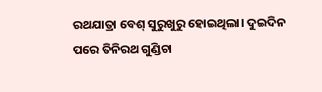ରଥଯାତ୍ରା ବେଶ୍‌ ସୁରୁଖୁରୁ ହୋଇଥିଲା। ଦୁଇଦିନ ପରେ ତିନିରଥ ଗୁଣ୍ଡିଚା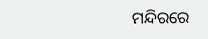ମନ୍ଦିରରେ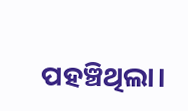ପହଞ୍ଚିଥିଲା।